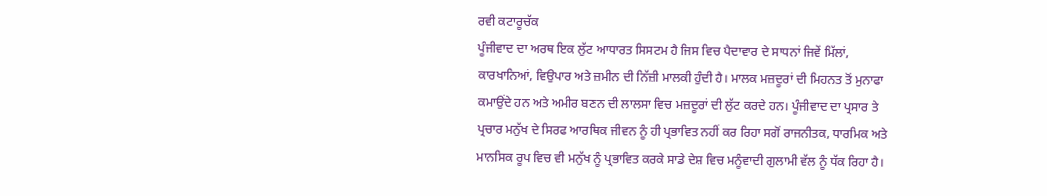ਰਵੀ ਕਟਾਰੂਚੱਕ
ਪੂੰਜੀਵਾਦ ਦਾ ਅਰਥ ਇਕ ਲੁੱਟ ਆਧਾਰਤ ਸਿਸਟਮ ਹੈ ਜਿਸ ਵਿਚ ਪੈਦਾਵਾਰ ਦੇ ਸਾਧਨਾਂ ਜਿਵੇਂ ਮਿੱਲਾਂ, ਕਾਰਖਾਨਿਆਂ, ਵਿਉਪਾਰ ਅਤੇ ਜ਼ਮੀਨ ਦੀ ਨਿੱਜ਼ੀ ਮਾਲਕੀ ਹੁੰਦੀ ਹੈ। ਮਾਲਕ ਮਜ਼ਦੂਰਾਂ ਦੀ ਮਿਹਨਤ ਤੋਂ ਮੁਨਾਫਾ ਕਮਾਉਂਦੇ ਹਨ ਅਤੇ ਅਮੀਰ ਬਣਨ ਦੀ ਲਾਲਸਾ ਵਿਚ ਮਜ਼ਦੂਰਾਂ ਦੀ ਲੁੱਟ ਕਰਦੇ ਹਨ। ਪੂੰਜੀਵਾਦ ਦਾ ਪ੍ਰਸਾਰ ਤੇ ਪ੍ਰਚਾਰ ਮਨੁੱਖ ਦੇ ਸਿਰਫ ਆਰਥਿਕ ਜੀਵਨ ਨੂੰ ਹੀ ਪ੍ਰਭਾਵਿਤ ਨਹੀਂ ਕਰ ਰਿਹਾ ਸਗੋਂ ਰਾਜਨੀਤਕ, ਧਾਰਮਿਕ ਅਤੇ ਮਾਨਸਿਕ ਰੂਪ ਵਿਚ ਵੀ ਮਨੁੱਖ ਨੂੰ ਪ੍ਰਭਾਵਿਤ ਕਰਕੇ ਸਾਡੇ ਦੇਸ਼ ਵਿਚ ਮਨੂੰਵਾਦੀ ਗੁਲਾਮੀ ਵੱਲ ਨੂੰ ਧੱਕ ਰਿਹਾ ਹੈ।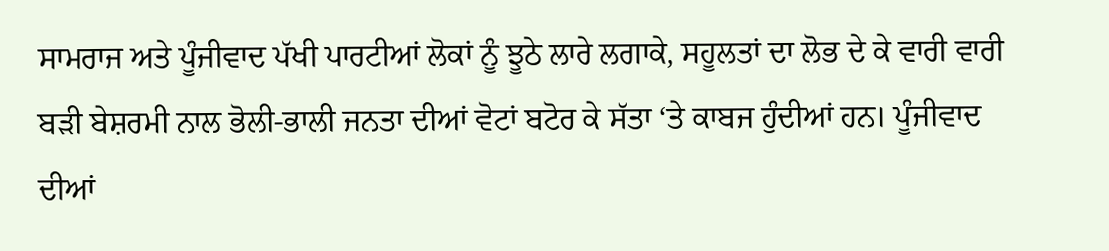ਸਾਮਰਾਜ ਅਤੇ ਪੂੰਜੀਵਾਦ ਪੱਖੀ ਪਾਰਟੀਆਂ ਲੋਕਾਂ ਨੂੰ ਝੂਠੇ ਲਾਰੇ ਲਗਾਕੇ, ਸਹੂਲਤਾਂ ਦਾ ਲੋਭ ਦੇ ਕੇ ਵਾਰੀ ਵਾਰੀ ਬੜੀ ਬੇਸ਼ਰਮੀ ਨਾਲ ਭੋਲੀ-ਭਾਲੀ ਜਨਤਾ ਦੀਆਂ ਵੋਟਾਂ ਬਟੋਰ ਕੇ ਸੱਤਾ ‘ਤੇ ਕਾਬਜ ਹੁੰਦੀਆਂ ਹਨ। ਪੂੰਜੀਵਾਦ ਦੀਆਂ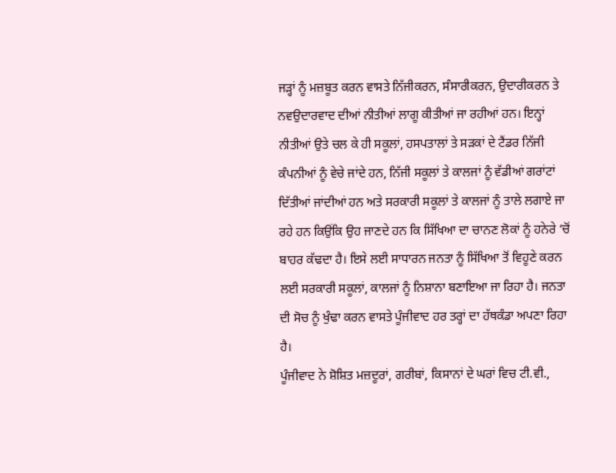ਜੜ੍ਹਾਂ ਨੂੰ ਮਜ਼ਬੂਤ ਕਰਨ ਵਾਸਤੇ ਨਿੱਜੀਕਰਨ, ਸੰਸਾਰੀਕਰਨ, ਉਦਾਰੀਕਰਨ ਤੇ ਨਵਉਦਾਰਵਾਦ ਦੀਆਂ ਨੀਤੀਆਂ ਲਾਗੂ ਕੀਤੀਆਂ ਜਾ ਰਹੀਆਂ ਹਨ। ਇਨ੍ਹਾਂ ਨੀਤੀਆਂ ਉਤੇ ਚਲ ਕੇ ਹੀ ਸਕੂਲਾਂ, ਹਸਪਤਾਲਾਂ ਤੇ ਸੜਕਾਂ ਦੇ ਟੈਂਡਰ ਨਿੱਜੀ ਕੰਪਨੀਆਂ ਨੂੰ ਵੇਚੇ ਜਾਂਦੇ ਹਨ, ਨਿੱਜੀ ਸਕੂਲਾਂ ਤੇ ਕਾਲਜਾਂ ਨੂੰ ਵੱਡੀਆਂ ਗਰਾਂਟਾਂ ਦਿੱਤੀਆਂ ਜਾਂਦੀਆਂ ਹਨ ਅਤੇ ਸਰਕਾਰੀ ਸਕੂਲਾਂ ਤੇ ਕਾਲਜਾਂ ਨੂੰ ਤਾਲੇ ਲਗਾਏ ਜਾ ਰਹੇ ਹਨ ਕਿਉਂਕਿ ਉਹ ਜਾਣਦੇ ਹਨ ਕਿ ਸਿੱਖਿਆ ਦਾ ਚਾਨਣ ਲੋਕਾਂ ਨੂੰ ਹਨੇਰੇ ‘ਚੋਂ ਬਾਹਰ ਕੱਢਦਾ ਹੈ। ਇਸੇ ਲਈ ਸਾਧਾਰਨ ਜਨਤਾ ਨੂੰ ਸਿੱਖਿਆ ਤੋਂ ਵਿਹੂਣੇ ਕਰਨ ਲਈ ਸਰਕਾਰੀ ਸਕੂਲਾਂ, ਕਾਲਜਾਂ ਨੂੰ ਨਿਸ਼ਾਨਾ ਬਣਾਇਆ ਜਾ ਰਿਹਾ ਹੈ। ਜਨਤਾ ਦੀ ਸੋਚ ਨੂੰ ਖੁੰਢਾ ਕਰਨ ਵਾਸਤੇ ਪੂੰਜੀਵਾਦ ਹਰ ਤਰ੍ਹਾਂ ਦਾ ਹੱਥਕੰਡਾ ਅਪਣਾ ਰਿਹਾ ਹੈ।
ਪੂੰਜੀਵਾਦ ਨੇ ਸ਼ੋਸ਼ਿਤ ਮਜ਼ਦੂਰਾਂ, ਗਰੀਬਾਂ, ਕਿਸਾਨਾਂ ਦੇ ਘਰਾਂ ਵਿਚ ਟੀ.ਵੀ.,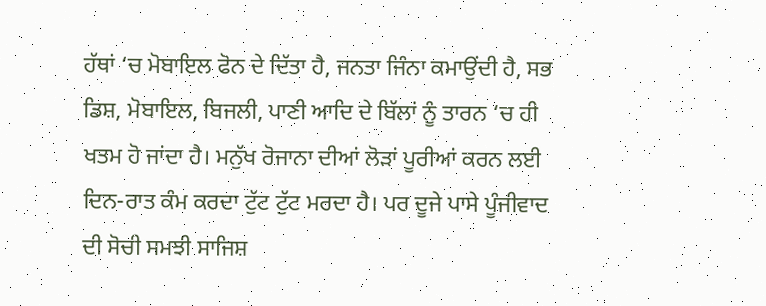ਹੱਥਾਂ ‘ਚ ਮੋਬਾਇਲ ਫੋਨ ਦੇ ਦਿੱਤਾ ਹੈ, ਜਨਤਾ ਜਿੰਨਾ ਕਮਾਉਂਦੀ ਹੈ, ਸਭ ਡਿਸ਼, ਮੋਬਾਇਲ, ਬਿਜਲੀ, ਪਾਣੀ ਆਦਿ ਦੇ ਬਿੱਲਾਂ ਨੂੰ ਤਾਰਨ ‘ਚ ਹੀ ਖਤਮ ਹੋ ਜਾਂਦਾ ਹੈ। ਮਨੁੱਖ ਰੋਜਾਨਾ ਦੀਆਂ ਲੋੜਾਂ ਪੂਰੀਆਂ ਕਰਨ ਲਈ ਦਿਨ-ਰਾਤ ਕੰਮ ਕਰਦਾ ਟੁੱਟ ਟੁੱਟ ਮਰਦਾ ਹੈ। ਪਰ ਦੂਜੇ ਪਾਸੇ ਪੂੰਜੀਵਾਦ ਦੀ ਸੋਚੀ ਸਮਝੀ ਸਾਜਿਸ਼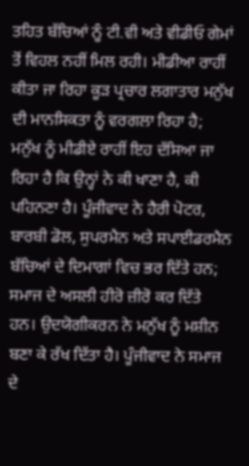ਤਹਿਤ ਬੱਚਿਆਂ ਨੂੰ ਟੀ.ਵੀ ਅਤੇ ਵੀਡੀਓ ਗੇਮਾਂ ਤੋਂ ਵਿਹਲ ਨਹੀਂ ਮਿਲ ਰਹੀ। ਮੀਡੀਆ ਰਾਹੀਂ ਕੀਤਾ ਜਾ ਰਿਹਾ ਕੂੜ ਪ੍ਰਚਾਰ ਲਗਾਤਾਰ ਮਨੁੱਖ ਦੀ ਮਾਨਸਿਕਤਾ ਨੂੰ ਵਰਗਲਾ ਰਿਹਾ ਹੈ; ਮਨੁੱਖ ਨੂੰ ਮੀਡੀਏ ਰਾਹੀਂ ਇਹ ਦੱਸਿਆ ਜਾ ਰਿਹਾ ਹੈ ਕਿ ਉਨ੍ਹਾਂ ਨੇ ਕੀ ਖਾਣਾ ਹੈ, ਕੀ ਪਹਿਨਣਾ ਹੈ। ਪੂੰਜੀਵਾਦ ਨੇ ਹੈਰੀ ਪੋਟਰ, ਬਾਰਬੀ ਡੋਲ, ਸੁਪਰਮੈਨ ਅਤੇ ਸਪਾਈਡਰਮੈਨ ਬੱਚਿਆਂ ਦੇ ਦਿਮਾਗਾਂ ਵਿਚ ਭਰ ਦਿੱਤੇ ਹਨ; ਸਮਾਜ ਦੇ ਅਸਲੀ ਹੀਰੋ ਜ਼ੀਰੋ ਕਰ ਦਿੱਤੇ ਹਨ। ਉਦਯੋਗੀਕਰਨ ਨੇ ਮਨੁੱਖ ਨੂੰ ਮਸ਼ੀਨ ਬਣਾ ਕੇ ਰੱਖ ਦਿੱਤਾ ਹੈ। ਪੂੰਜੀਵਾਦ ਨੇ ਸਮਾਜ ਦੇ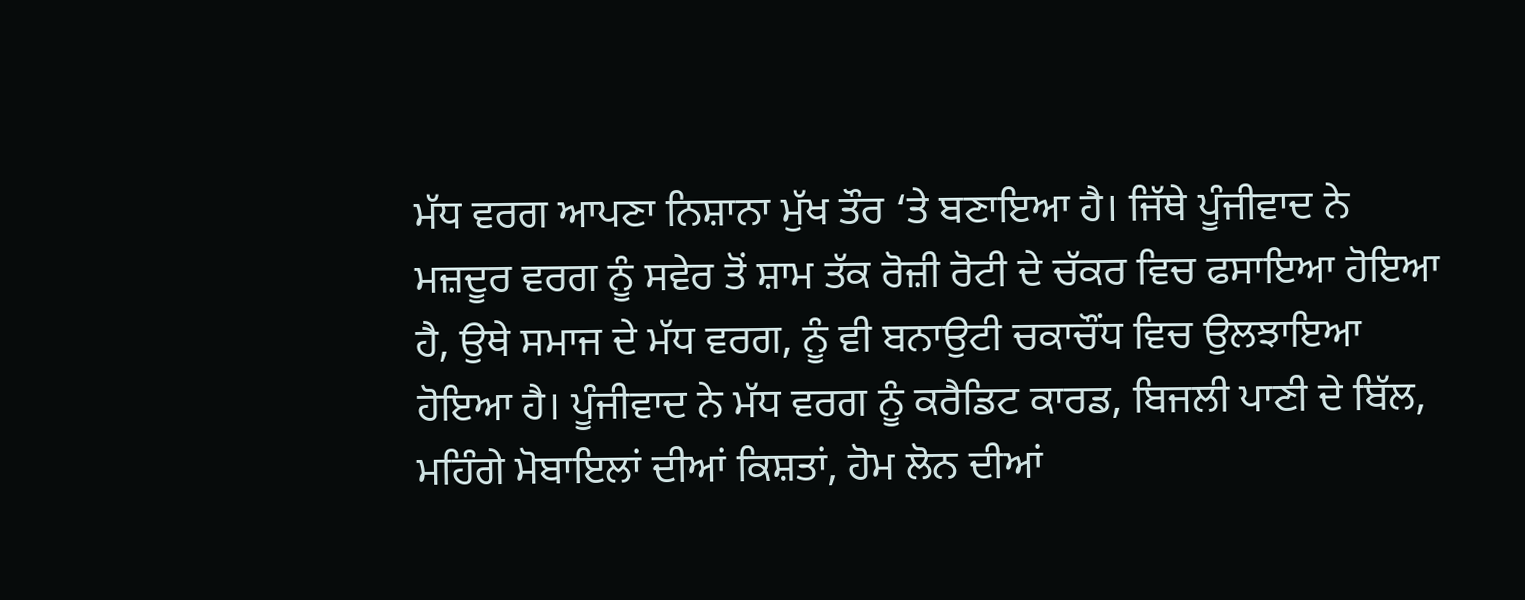ਮੱਧ ਵਰਗ ਆਪਣਾ ਨਿਸ਼ਾਨਾ ਮੁੱਖ ਤੌਰ ‘ਤੇ ਬਣਾਇਆ ਹੈ। ਜਿੱਥੇ ਪੂੰਜੀਵਾਦ ਨੇ ਮਜ਼ਦੂਰ ਵਰਗ ਨੂੰ ਸਵੇਰ ਤੋਂ ਸ਼ਾਮ ਤੱਕ ਰੋਜ਼ੀ ਰੋਟੀ ਦੇ ਚੱਕਰ ਵਿਚ ਫਸਾਇਆ ਹੋਇਆ ਹੈ, ਉਥੇ ਸਮਾਜ ਦੇ ਮੱਧ ਵਰਗ, ਨੂੰ ਵੀ ਬਨਾਉਟੀ ਚਕਾਚੌਂਧ ਵਿਚ ਉਲਝਾਇਆ ਹੋਇਆ ਹੈ। ਪੂੰਜੀਵਾਦ ਨੇ ਮੱਧ ਵਰਗ ਨੂੰ ਕਰੈਡਿਟ ਕਾਰਡ, ਬਿਜਲੀ ਪਾਣੀ ਦੇ ਬਿੱਲ, ਮਹਿੰਗੇ ਮੋਬਾਇਲਾਂ ਦੀਆਂ ਕਿਸ਼ਤਾਂ, ਹੋਮ ਲੋਨ ਦੀਆਂ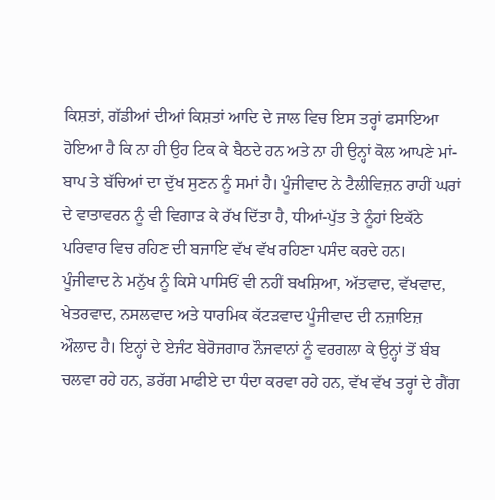ਕਿਸ਼ਤਾਂ, ਗੱਡੀਆਂ ਦੀਆਂ ਕਿਸ਼ਤਾਂ ਆਦਿ ਦੇ ਜਾਲ ਵਿਚ ਇਸ ਤਰ੍ਹਾਂ ਫਸਾਇਆ ਹੋਇਆ ਹੈ ਕਿ ਨਾ ਹੀ ਉਹ ਟਿਕ ਕੇ ਬੈਠਦੇ ਹਨ ਅਤੇ ਨਾ ਹੀ ਉਨ੍ਹਾਂ ਕੋਲ ਆਪਣੇ ਮਾਂ-ਬਾਪ ਤੇ ਬੱਚਿਆਂ ਦਾ ਦੁੱਖ ਸੁਣਨ ਨੂੰ ਸਮਾਂ ਹੈ। ਪੂੰਜੀਵਾਦ ਨੇ ਟੈਲੀਵਿਜ਼ਨ ਰਾਹੀਂ ਘਰਾਂ ਦੇ ਵਾਤਾਵਰਨ ਨੂੰ ਵੀ ਵਿਗਾੜ ਕੇ ਰੱਖ ਦਿੱਤਾ ਹੈ, ਧੀਆਂ-ਪੁੱਤ ਤੇ ਨੂੰਹਾਂ ਇਕੱਠੇ ਪਰਿਵਾਰ ਵਿਚ ਰਹਿਣ ਦੀ ਬਜਾਇ ਵੱਖ ਵੱਖ ਰਹਿਣਾ ਪਸੰਦ ਕਰਦੇ ਹਨ।
ਪੂੰਜੀਵਾਦ ਨੇ ਮਨੁੱਖ ਨੂੰ ਕਿਸੇ ਪਾਸਿਓਂ ਵੀ ਨਹੀਂ ਬਖਸ਼ਿਆ, ਅੱਤਵਾਦ, ਵੱਖਵਾਦ, ਖੇਤਰਵਾਦ, ਨਸਲਵਾਦ ਅਤੇ ਧਾਰਮਿਕ ਕੱਟੜਵਾਦ ਪੂੰਜੀਵਾਦ ਦੀ ਨਜ਼ਾਇਜ਼ ਔਲਾਦ ਹੈ। ਇਨ੍ਹਾਂ ਦੇ ਏਜੰਟ ਬੇਰੋਜਗਾਰ ਨੌਜਵਾਨਾਂ ਨੂੰ ਵਰਗਲਾ ਕੇ ਉਨ੍ਹਾਂ ਤੋਂ ਬੰਬ ਚਲਵਾ ਰਹੇ ਹਨ, ਡਰੱਗ ਮਾਫੀਏ ਦਾ ਧੰਦਾ ਕਰਵਾ ਰਹੇ ਹਨ, ਵੱਖ ਵੱਖ ਤਰ੍ਹਾਂ ਦੇ ਗੈਂਗ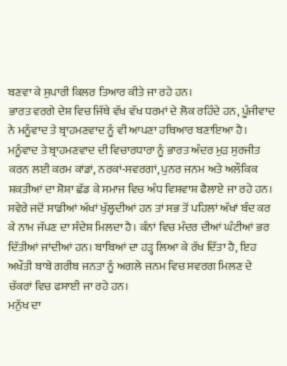ਬਣਵਾ ਕੇ ਸੁਪਾਰੀ ਕਿਲਰ ਤਿਆਰ ਕੀਤੇ ਜਾ ਰਹੇ ਹਨ।
ਭਾਰਤ ਵਰਗੇ ਦੇਸ਼ ਵਿਚ ਜਿੱਥੇ ਵੱਖ ਵੱਖ ਧਰਮਾਂ ਦੇ ਲੋਕ ਰਹਿੰਦੇ ਹਨ, ਪੂੰਜੀਵਾਦ ਨੇ ਮਨੂੰਵਾਦ ਤੇ ਬ੍ਰਾਹਮਣਵਾਦ ਨੂੰ ਵੀ ਆਪਣਾ ਹਥਿਆਰ ਬਣਾਇਆ ਹੈ। ਮਨੂੰਵਾਦ ਤੇ ਬ੍ਰਾਹਮਣਵਾਦ ਦੀ ਵਿਚਾਰਧਾਰਾ ਨੂੰ ਭਾਰਤ ਅੰਦਰ ਮੁੜ ਸੁਰਜੀਤ ਕਰਨ ਲਈ ਕਰਮ ਕਾਂਡਾਂ, ਨਰਕਾਂ-ਸਵਰਗਾਂ, ਪੁਨਰ ਜਨਮ ਅਤੇ ਅਲੌਕਿਕ ਸ਼ਕਤੀਆਂ ਦਾ ਸ਼ੋਸ਼ਾ ਛੱਡ ਕੇ ਸਮਾਜ ਵਿਚ ਅੰਧ ਵਿਸ਼ਵਾਸ਼ ਫੈਲਾਏ ਜਾ ਰਹੇ ਹਨ। ਸਵੇਰੇ ਜਦੋਂ ਸਾਡੀਆਂ ਅੱਖਾਂ ਖੁੱਲ੍ਹਦੀਆਂ ਹਨ ਤਾਂ ਸਭ ਤੋਂ ਪਹਿਲਾਂ ਅੱਖਾਂ ਬੰਦ ਕਰ ਕੇ ਨਾਮ ਜੱਪਣ ਦਾ ਸੰਦੇਸ਼ ਮਿਲਦਾ ਹੈ। ਕੰਨਾਂ ਵਿਚ ਮੰਦਰ ਦੀਆਂ ਘੰਟੀਆਂ ਭਰ ਦਿੱਤੀਆਂ ਜਾਂਦੀਆਂ ਹਨ। ਬਾਬਿਆਂ ਦਾ ਹੜ੍ਹ ਲਿਆ ਕੇ ਰੱਖ ਦਿੱਤਾ ਹੈ, ਇਹ ਅਖੌਤੀ ਬਾਬੇ ਗਰੀਬ ਜਨਤਾ ਨੂੰ ਅਗਲੇ ਜਨਮ ਵਿਚ ਸਵਰਗ ਮਿਲਣ ਦੇ ਚੱਕਰਾਂ ਵਿਚ ਫਸਾਈ ਜਾ ਰਹੇ ਹਨ।
ਮਨੁੱਖ ਦਾ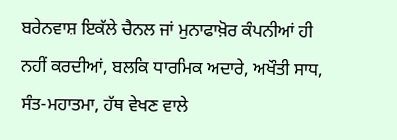ਬਰੇਨਵਾਸ਼ ਇਕੱਲੇ ਚੈਨਲ ਜਾਂ ਮੁਨਾਫਾਖ਼ੋਰ ਕੰਪਨੀਆਂ ਹੀ ਨਹੀਂ ਕਰਦੀਆਂ, ਬਲਕਿ ਧਾਰਮਿਕ ਅਦਾਰੇ, ਅਖੌਤੀ ਸਾਧ, ਸੰਤ-ਮਹਾਤਮਾ, ਹੱਥ ਵੇਖਣ ਵਾਲੇ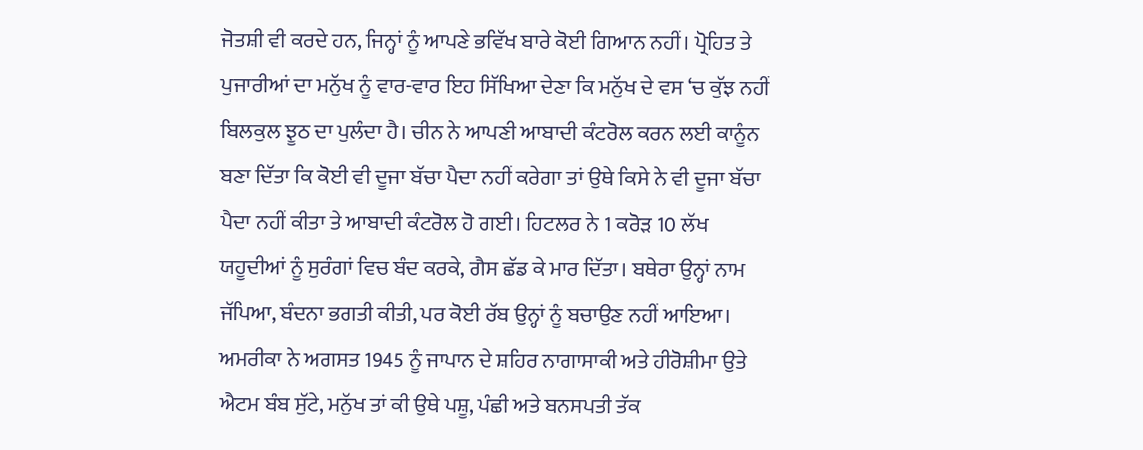ਜੋਤਸ਼ੀ ਵੀ ਕਰਦੇ ਹਨ, ਜਿਨ੍ਹਾਂ ਨੂੰ ਆਪਣੇ ਭਵਿੱਖ ਬਾਰੇ ਕੋਈ ਗਿਆਨ ਨਹੀਂ। ਪ੍ਰੋਹਿਤ ਤੇ ਪੁਜਾਰੀਆਂ ਦਾ ਮਨੁੱਖ ਨੂੰ ਵਾਰ-ਵਾਰ ਇਹ ਸਿੱਖਿਆ ਦੇਣਾ ਕਿ ਮਨੁੱਖ ਦੇ ਵਸ ‘ਚ ਕੁੱਝ ਨਹੀਂ ਬਿਲਕੁਲ ਝੂਠ ਦਾ ਪੁਲੰਦਾ ਹੈ। ਚੀਨ ਨੇ ਆਪਣੀ ਆਬਾਦੀ ਕੰਟਰੋਲ ਕਰਨ ਲਈ ਕਾਨੂੰਨ ਬਣਾ ਦਿੱਤਾ ਕਿ ਕੋਈ ਵੀ ਦੂਜਾ ਬੱਚਾ ਪੈਦਾ ਨਹੀਂ ਕਰੇਗਾ ਤਾਂ ਉਥੇ ਕਿਸੇ ਨੇ ਵੀ ਦੂਜਾ ਬੱਚਾ ਪੈਦਾ ਨਹੀਂ ਕੀਤਾ ਤੇ ਆਬਾਦੀ ਕੰਟਰੋਲ ਹੋ ਗਈ। ਹਿਟਲਰ ਨੇ 1 ਕਰੋੜ 10 ਲੱਖ ਯਹੂਦੀਆਂ ਨੂੰ ਸੁਰੰਗਾਂ ਵਿਚ ਬੰਦ ਕਰਕੇ, ਗੈਸ ਛੱਡ ਕੇ ਮਾਰ ਦਿੱਤਾ। ਬਥੇਰਾ ਉਨ੍ਹਾਂ ਨਾਮ ਜੱਪਿਆ, ਬੰਦਨਾ ਭਗਤੀ ਕੀਤੀ, ਪਰ ਕੋਈ ਰੱਬ ਉਨ੍ਹਾਂ ਨੂੰ ਬਚਾਉਣ ਨਹੀਂ ਆਇਆ।
ਅਮਰੀਕਾ ਨੇ ਅਗਸਤ 1945 ਨੂੰ ਜਾਪਾਨ ਦੇ ਸ਼ਹਿਰ ਨਾਗਾਸਾਕੀ ਅਤੇ ਹੀਰੋਸ਼ੀਮਾ ਉਤੇ ਐਟਮ ਬੰਬ ਸੁੱਟੇ, ਮਨੁੱਖ ਤਾਂ ਕੀ ਉਥੇ ਪਸ਼ੂ, ਪੰਛੀ ਅਤੇ ਬਨਸਪਤੀ ਤੱਕ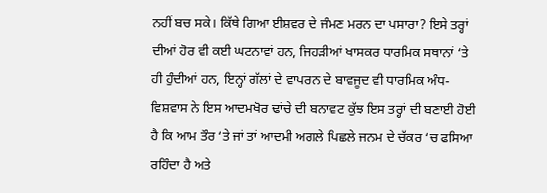ਨਹੀਂ ਬਚ ਸਕੇ। ਕਿੱਥੇ ਗਿਆ ਈਸ਼ਵਰ ਦੇ ਜੰਮਣ ਮਰਨ ਦਾ ਪਸਾਰਾ? ਇਸੇ ਤਰ੍ਹਾਂ ਦੀਆਂ ਹੋਰ ਵੀ ਕਈ ਘਟਨਾਵਾਂ ਹਨ, ਜਿਹੜੀਆਂ ਖਾਸਕਰ ਧਾਰਮਿਕ ਸਥਾਨਾਂ ‘ਤੇ ਹੀ ਹੁੰਦੀਆਂ ਹਨ, ਇਨ੍ਹਾਂ ਗੱਲਾਂ ਦੇ ਵਾਪਰਨ ਦੇ ਬਾਵਜੂਦ ਵੀ ਧਾਰਮਿਕ ਅੰਧ-ਵਿਸ਼ਵਾਸ ਨੇ ਇਸ ਆਦਮਖੋਰ ਢਾਂਚੇ ਦੀ ਬਨਾਵਟ ਕੁੱਝ ਇਸ ਤਰ੍ਹਾਂ ਦੀ ਬਣਾਈ ਹੋਈ ਹੈ ਕਿ ਆਮ ਤੌਰ ‘ਤੇ ਜਾਂ ਤਾਂ ਆਦਮੀ ਅਗਲੇ ਪਿਛਲੇ ਜਨਮ ਦੇ ਚੱਕਰ ‘ਚ ਫਸਿਆ ਰਹਿੰਦਾ ਹੈ ਅਤੇ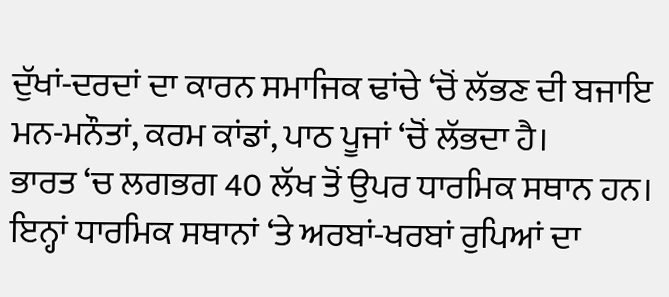ਦੁੱਖਾਂ-ਦਰਦਾਂ ਦਾ ਕਾਰਨ ਸਮਾਜਿਕ ਢਾਂਚੇ ‘ਚੋਂ ਲੱਭਣ ਦੀ ਬਜਾਇ ਮਨ-ਮਨੌਤਾਂ, ਕਰਮ ਕਾਂਡਾਂ, ਪਾਠ ਪੂਜਾਂ ‘ਚੋਂ ਲੱਭਦਾ ਹੈ।
ਭਾਰਤ ‘ਚ ਲਗਭਗ 40 ਲੱਖ ਤੋਂ ਉਪਰ ਧਾਰਮਿਕ ਸਥਾਨ ਹਨ। ਇਨ੍ਹਾਂ ਧਾਰਮਿਕ ਸਥਾਨਾਂ ‘ਤੇ ਅਰਬਾਂ-ਖਰਬਾਂ ਰੁਪਿਆਂ ਦਾ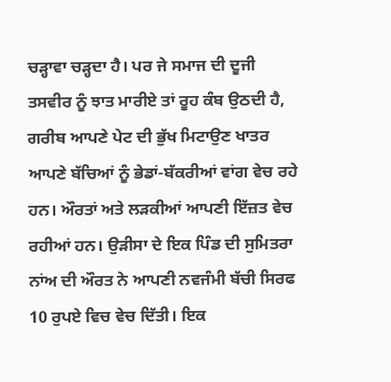ਚੜ੍ਹਾਵਾ ਚੜ੍ਹਦਾ ਹੈ। ਪਰ ਜੇ ਸਮਾਜ ਦੀ ਦੂਜੀ ਤਸਵੀਰ ਨੂੰ ਝਾਤ ਮਾਰੀਏ ਤਾਂ ਰੂਹ ਕੰਬ ਉਠਦੀ ਹੈ, ਗਰੀਬ ਆਪਣੇ ਪੇਟ ਦੀ ਭੁੱਖ ਮਿਟਾਉਣ ਖਾਤਰ ਆਪਣੇ ਬੱਚਿਆਂ ਨੂੰ ਭੇਡਾਂ-ਬੱਕਰੀਆਂ ਵਾਂਗ ਵੇਚ ਰਹੇ ਹਨ। ਔਰਤਾਂ ਅਤੇ ਲੜਕੀਆਂ ਆਪਣੀ ਇੱਜ਼ਤ ਵੇਚ ਰਹੀਆਂ ਹਨ। ਉੜੀਸਾ ਦੇ ਇਕ ਪਿੰਡ ਦੀ ਸੁਮਿਤਰਾ ਨਾਂਅ ਦੀ ਔਰਤ ਨੇ ਆਪਣੀ ਨਵਜੰਮੀ ਬੱਚੀ ਸਿਰਫ 10 ਰੁਪਏ ਵਿਚ ਵੇਚ ਦਿੱਤੀ। ਇਕ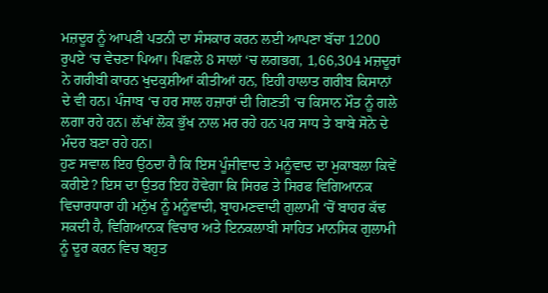ਮਜ਼ਦੂਰ ਨੂੰ ਆਪਣੀ ਪਤਨੀ ਦਾ ਸੰਸਕਾਰ ਕਰਨ ਲਈ ਆਪਣਾ ਬੱਚਾ 1200 ਰੁਪਏ ‘ਚ ਵੇਚਣਾ ਪਿਆ। ਪਿਛਲੇ 8 ਸਾਲਾਂ ‘ਚ ਲਗਭਗ, 1,66,304 ਮਜ਼ਦੂਰਾਂ ਨੇ ਗਰੀਬੀ ਕਾਰਨ ਖੁਦਕੁਸ਼ੀਆਂ ਕੀਤੀਆਂ ਹਨ, ਇਹੀ ਹਾਲਾਤ ਗਰੀਬ ਕਿਸਾਨਾਂ ਦੇ ਵੀ ਹਨ। ਪੰਜਾਬ ‘ਚ ਹਰ ਸਾਲ ਹਜ਼ਾਰਾਂ ਦੀ ਗਿਣਤੀ ‘ਚ ਕਿਸਾਨ ਮੌਤ ਨੂੰ ਗਲੇ ਲਗਾ ਰਹੇ ਹਨ। ਲੱਖਾਂ ਲੋਕ ਭੁੱਖ ਨਾਲ ਮਰ ਰਹੇ ਹਨ ਪਰ ਸਾਧ ਤੇ ਬਾਬੇ ਸੋਨੇ ਦੇ ਮੰਦਰ ਬਣਾ ਰਹੇ ਹਨ।
ਹੁਣ ਸਵਾਲ ਇਹ ਉਠਦਾ ਹੈ ਕਿ ਇਸ ਪੂੰਜੀਵਾਦ ਤੇ ਮਨੂੰਵਾਦ ਦਾ ਮੁਕਾਬਲਾ ਕਿਵੇਂ ਕਰੀਏ? ਇਸ ਦਾ ਉਤਰ ਇਹ ਹੋਵੇਗਾ ਕਿ ਸਿਰਫ ਤੇ ਸਿਰਫ ਵਿਗਿਆਨਕ ਵਿਚਾਰਧਾਰਾ ਹੀ ਮਨੁੱਖ ਨੂੰ ਮਨੂੰਵਾਦੀ, ਬ੍ਰਾਹਮਣਵਾਦੀ ਗੁਲਾਮੀ ‘ਚੋਂ ਬਾਹਰ ਕੱਢ ਸਕਦੀ ਹੈ, ਵਿਗਿਆਨਕ ਵਿਚਾਰ ਅਤੇ ਇਨਕਲਾਬੀ ਸਾਹਿਤ ਮਾਨਸਿਕ ਗੁਲਾਮੀ ਨੂੰ ਦੂਰ ਕਰਨ ਵਿਚ ਬਹੁਤ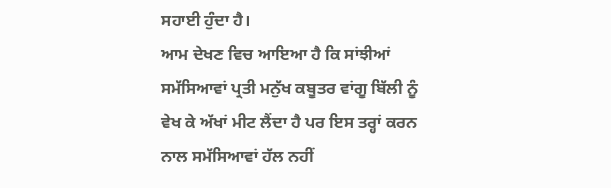ਸਹਾਈ ਹੁੰਦਾ ਹੈ।
ਆਮ ਦੇਖਣ ਵਿਚ ਆਇਆ ਹੈ ਕਿ ਸਾਂਝੀਆਂ ਸਮੱਸਿਆਵਾਂ ਪ੍ਰਤੀ ਮਨੁੱਖ ਕਬੂਤਰ ਵਾਂਗੂ ਬਿੱਲੀ ਨੂੰ ਵੇਖ ਕੇ ਅੱਖਾਂ ਮੀਟ ਲੈਂਦਾ ਹੈ ਪਰ ਇਸ ਤਰ੍ਹਾਂ ਕਰਨ ਨਾਲ ਸਮੱਸਿਆਵਾਂ ਹੱਲ ਨਹੀਂ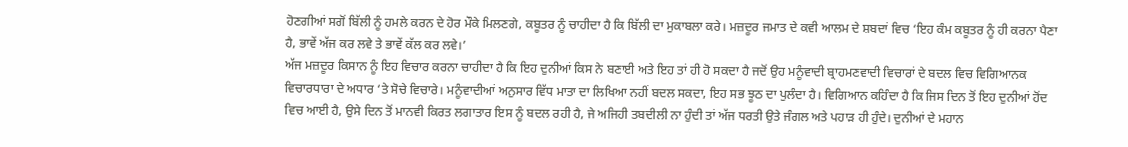ਹੋਣਗੀਆਂ ਸਗੋਂ ਬਿੱਲੀ ਨੂੰ ਹਮਲੇ ਕਰਨ ਦੇ ਹੋਰ ਮੌਕੇ ਮਿਲਣਗੇ, ਕਬੂਤਰ ਨੂੰ ਚਾਹੀਦਾ ਹੈ ਕਿ ਬਿੱਲੀ ਦਾ ਮੁਕਾਬਲਾ ਕਰੇ। ਮਜ਼ਦੂਰ ਜਮਾਤ ਦੇ ਕਵੀ ਆਲਮ ਦੇ ਸ਼ਬਦਾਂ ਵਿਚ ‘ਇਹ ਕੰਮ ਕਬੂਤਰ ਨੂੰ ਹੀ ਕਰਨਾ ਪੈਣਾ ਹੈ, ਭਾਵੇਂ ਅੱਜ ਕਰ ਲਵੇ ਤੇ ਭਾਵੇਂ ਕੱਲ ਕਰ ਲਵੇ।’
ਅੱਜ ਮਜ਼ਦੂਰ ਕਿਸਾਨ ਨੂੰ ਇਹ ਵਿਚਾਰ ਕਰਨਾ ਚਾਹੀਦਾ ਹੈ ਕਿ ਇਹ ਦੁਨੀਆਂ ਕਿਸ ਨੇ ਬਣਾਈ ਅਤੇ ਇਹ ਤਾਂ ਹੀ ਹੋ ਸਕਦਾ ਹੈ ਜਦੋਂ ਉਹ ਮਨੂੰਵਾਦੀ ਬ੍ਰਾਹਮਣਵਾਦੀ ਵਿਚਾਰਾਂ ਦੇ ਬਦਲ ਵਿਚ ਵਿਗਿਆਨਕ ਵਿਚਾਰਧਾਰਾ ਦੇ ਅਧਾਰ ‘ਤੇ ਸੋਚੇ ਵਿਚਾਰੇ। ਮਨੂੰਵਾਦੀਆਂ ਅਨੁਸਾਰ ਵਿੱਧ ਮਾਤਾ ਦਾ ਲਿਖਿਆ ਨਹੀਂ ਬਦਲ ਸਕਦਾ, ਇਹ ਸਭ ਝੂਠ ਦਾ ਪੁਲੰਦਾ ਹੈ। ਵਿਗਿਆਨ ਕਹਿੰਦਾ ਹੈ ਕਿ ਜਿਸ ਦਿਨ ਤੋਂ ਇਹ ਦੁਨੀਆਂ ਹੋਂਦ ਵਿਚ ਆਈ ਹੈ, ਉਸੇ ਦਿਨ ਤੋਂ ਮਾਨਵੀ ਕਿਰਤ ਲਗਾਤਾਰ ਇਸ ਨੂੰ ਬਦਲ ਰਹੀ ਹੈ, ਜੇ ਅਜਿਹੀ ਤਬਦੀਲੀ ਨਾ ਹੁੰਦੀ ਤਾਂ ਅੱਜ ਧਰਤੀ ਉਤੇ ਜੰਗਲ ਅਤੇ ਪਹਾੜ ਹੀ ਹੁੰਦੇ। ਦੁਨੀਆਂ ਦੇ ਮਹਾਨ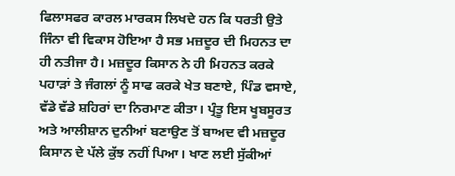ਫਿਲਾਸਫਰ ਕਾਰਲ ਮਾਰਕਸ ਲਿਖਦੇ ਹਨ ਕਿ ਧਰਤੀ ਉਤੇ ਜਿੰਨਾ ਵੀ ਵਿਕਾਸ ਹੋਇਆ ਹੈ ਸਭ ਮਜ਼ਦੂਰ ਦੀ ਮਿਹਨਤ ਦਾ ਹੀ ਨਤੀਜਾ ਹੈ। ਮਜ਼ਦੂਰ ਕਿਸਾਨ ਨੇ ਹੀ ਮਿਹਨਤ ਕਰਕੇ ਪਹਾੜਾਂ ਤੇ ਜੰਗਲਾਂ ਨੂੰ ਸਾਫ ਕਰਕੇ ਖੇਤ ਬਣਾਏ, ਪਿੰਡ ਵਸਾਏ, ਵੱਡੇ ਵੱਡੇ ਸ਼ਹਿਰਾਂ ਦਾ ਨਿਰਮਾਣ ਕੀਤਾ। ਪ੍ਰੰਤੂ ਇਸ ਖੂਬਸੂਰਤ ਅਤੇ ਆਲੀਸ਼ਾਨ ਦੁਨੀਆਂ ਬਣਾਉਣ ਤੋਂ ਬਾਅਦ ਵੀ ਮਜ਼ਦੂਰ ਕਿਸਾਨ ਦੇ ਪੱਲੇ ਕੁੱਝ ਨਹੀਂ ਪਿਆ। ਖਾਣ ਲਈ ਸੁੱਕੀਆਂ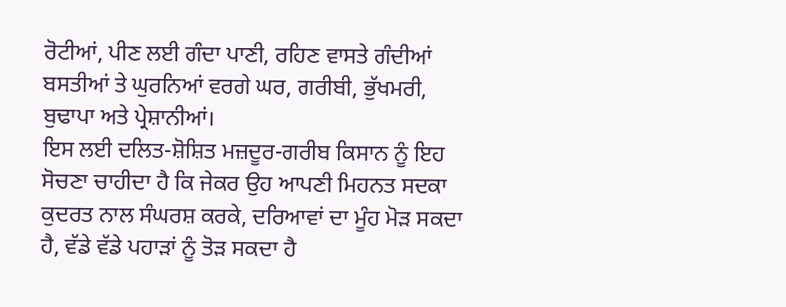ਰੋਟੀਆਂ, ਪੀਣ ਲਈ ਗੰਦਾ ਪਾਣੀ, ਰਹਿਣ ਵਾਸਤੇ ਗੰਦੀਆਂ ਬਸਤੀਆਂ ਤੇ ਘੁਰਨਿਆਂ ਵਰਗੇ ਘਰ, ਗਰੀਬੀ, ਭੁੱਖਮਰੀ, ਬੁਢਾਪਾ ਅਤੇ ਪ੍ਰੇਸ਼ਾਨੀਆਂ।
ਇਸ ਲਈ ਦਲਿਤ-ਸ਼ੋਸ਼ਿਤ ਮਜ਼ਦੂਰ-ਗਰੀਬ ਕਿਸਾਨ ਨੂੰ ਇਹ ਸੋਚਣਾ ਚਾਹੀਦਾ ਹੈ ਕਿ ਜੇਕਰ ਉਹ ਆਪਣੀ ਮਿਹਨਤ ਸਦਕਾ ਕੁਦਰਤ ਨਾਲ ਸੰਘਰਸ਼ ਕਰਕੇ, ਦਰਿਆਵਾਂ ਦਾ ਮੂੰਹ ਮੋੜ ਸਕਦਾ ਹੈ, ਵੱਡੇ ਵੱਡੇ ਪਹਾੜਾਂ ਨੂੰ ਤੋੜ ਸਕਦਾ ਹੈ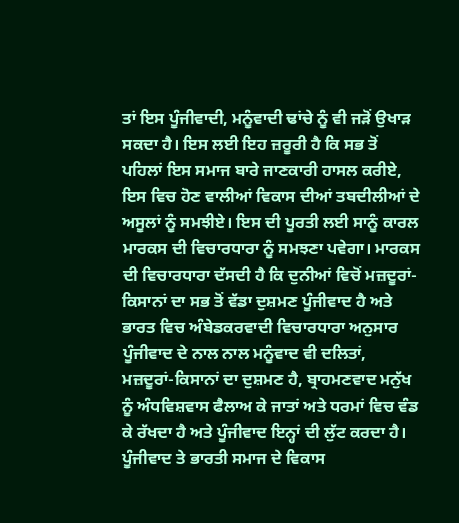ਤਾਂ ਇਸ ਪੂੰਜੀਵਾਦੀ, ਮਨੂੰਵਾਦੀ ਢਾਂਚੇ ਨੂੰ ਵੀ ਜੜੋਂ ਉਖਾੜ ਸਕਦਾ ਹੈ। ਇਸ ਲਈ ਇਹ ਜ਼ਰੂਰੀ ਹੈ ਕਿ ਸਭ ਤੋਂ ਪਹਿਲਾਂ ਇਸ ਸਮਾਜ ਬਾਰੇ ਜਾਣਕਾਰੀ ਹਾਸਲ ਕਰੀਏ, ਇਸ ਵਿਚ ਹੋਣ ਵਾਲੀਆਂ ਵਿਕਾਸ ਦੀਆਂ ਤਬਦੀਲੀਆਂ ਦੇ ਅਸੂਲਾਂ ਨੂੰ ਸਮਝੀਏ। ਇਸ ਦੀ ਪੂਰਤੀ ਲਈ ਸਾਨੂੰ ਕਾਰਲ ਮਾਰਕਸ ਦੀ ਵਿਚਾਰਧਾਰਾ ਨੂੰ ਸਮਝਣਾ ਪਵੇਗਾ। ਮਾਰਕਸ ਦੀ ਵਿਚਾਰਧਾਰਾ ਦੱਸਦੀ ਹੈ ਕਿ ਦੁਨੀਆਂ ਵਿਚੋਂ ਮਜ਼ਦੂਰਾਂ-ਕਿਸਾਨਾਂ ਦਾ ਸਭ ਤੋਂ ਵੱਡਾ ਦੁਸ਼ਮਣ ਪੂੰਜੀਵਾਦ ਹੈ ਅਤੇ ਭਾਰਤ ਵਿਚ ਅੰਬੇਡਕਰਵਾਦੀ ਵਿਚਾਰਧਾਰਾ ਅਨੁਸਾਰ ਪੂੰਜੀਵਾਦ ਦੇ ਨਾਲ ਨਾਲ ਮਨੂੰਵਾਦ ਵੀ ਦਲਿਤਾਂ, ਮਜ਼ਦੂਰਾਂ-ਕਿਸਾਨਾਂ ਦਾ ਦੁਸ਼ਮਣ ਹੈ, ਬ੍ਰਾਹਮਣਵਾਦ ਮਨੁੱਖ ਨੂੰ ਅੰਧਵਿਸ਼ਵਾਸ ਫੈਲਾਅ ਕੇ ਜਾਤਾਂ ਅਤੇ ਧਰਮਾਂ ਵਿਚ ਵੰਡ ਕੇ ਰੱਖਦਾ ਹੈ ਅਤੇ ਪੂੰਜੀਵਾਦ ਇਨ੍ਹਾਂ ਦੀ ਲੁੱਟ ਕਰਦਾ ਹੈ। ਪੂੰਜੀਵਾਦ ਤੇ ਭਾਰਤੀ ਸਮਾਜ ਦੇ ਵਿਕਾਸ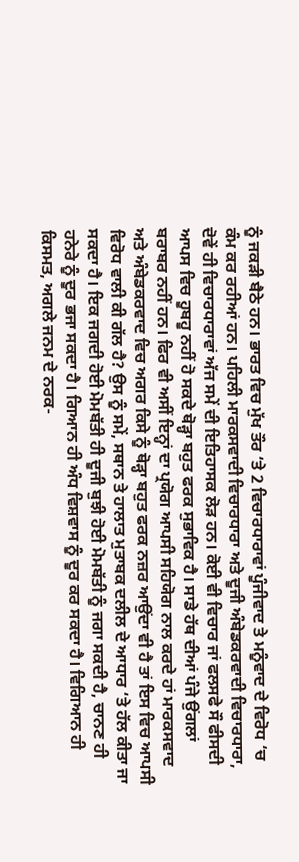ਨੂੰ ਜਕੜੀ ਬੈਠੇ ਹਨ। ਭਾਰਤ ਵਿਚ ਮੁੱਖ ਤੌਰ ‘ਤੇ 2 ਵਿਚਾਰਧਾਰਾਵਾਂ ਪੂੰਜੀਵਾਦ ਤੇ ਮਨੂੰਵਾਦ ਦੇ ਵਿਰੋਧ ‘ਚ ਕੰਮ ਕਰ ਰਹੀਆਂ ਹਨ। ਪਹਿਲੀ ਮਾਰਕਸਵਾਦੀ ਵਿਚਾਰਧਾਰਾ ਅਤੇ ਦੂਜੀ ਅੰਬੇਡਕਰਵਾਦੀ ਵਿਚਾਰਧਾਰਾ, ਦੋਵੇਂ ਹੀ ਵਿਚਾਰਧਾਰਾਵਾਂ ਅੱਜ ਸਮੇਂ ਦੀ ਇਤਿਹਾਸਕ ਲੋੜ ਹਨ। ਕੋਈ ਵੀ ਵਿਚਾਰ ਜਾਂ ਫਲਸਫੇ ਸੌ ਫੀਸਦੀ ਆਪਸ ਵਿਚ ਹੂਬਹੂ ਨਹੀਂ ਹੋ ਸਕਦੇ ਥੋੜ੍ਹਾ ਬਹੁਤ ਫਰਕ ਸੁਭਾਵਿਕ ਹੈ। ਸਾਡੇ ਹੱਥ ਦੀਆਂ ਪੰਜੇ ਉਂਗਲਾਂ ਬਰਾਬਰ ਨਹੀਂ ਹਨ। ਫਿਰ ਵੀ ਅਸੀਂ ਇਨ੍ਹਾਂ ਦਾ ਪ੍ਰਯੋਗ ਆਪਸੀ ਸਹਿਯੋਗ ਨਾਲ ਕਰਦੇ ਹਾਂ ਮਾਰਕਸਵਾਦ ਅਤੇ ਅੰਬੇਡਕਰਵਾਦ ਵਿਚ ਅਗਰ ਕਿਸੇ ਨੂੰ ਥੋੜ੍ਹਾ ਬਹੁਤ ਫਰਕ ਨਜ਼ਰ ਆਉਂਦਾ ਵੀ ਹੈ ਤਾਂ ਇਸ ਵਿਚ ਆਪਸੀ ਵਿਰੋਧ ਵਾਲੀ ਕੀ ਗੱਲ ਹੈ? ਉਸ ਨੂੰ ਸਮੇਂ, ਸਥਾਨ ਤੇ ਹਾਲਾਤ ਮੁਤਾਬਕ ਦਲੀਲ ਦੇ ਆਧਾਰ ‘ਤੇ ਹੱਲ ਕੀਤਾ ਜਾ ਸਕਦਾ ਹੈ। ਇਕ ਜਗਦੀ ਹੋਈ ਮੋਮਬੱਤੀ ਹੀ ਦੂਜੀ ਬੁਝੀ ਹੋਈ ਮੋਮਬੱਤੀ ਨੂੰ ਜਗਾ ਸਕਦੀ ਹੈ, ਚਾਨਣ ਹੀ ਹਨੇਰੇ ਨੂੰ ਦੂਰ ਭਜਾ ਸਕਦਾ ਹੈ। ਗਿਆਨ ਹੀ ਅੰਧ ਵਿਸ਼ਵਾਸ ਨੂੰ ਦੂਰ ਕਰ ਸਕਦਾ ਹੈ। ਵਿਗਿਆਨ ਹੀ ਕਿਸਮਤ, ਅਗਲੇ ਜਨਮ ਦੇ ਨਰਕ-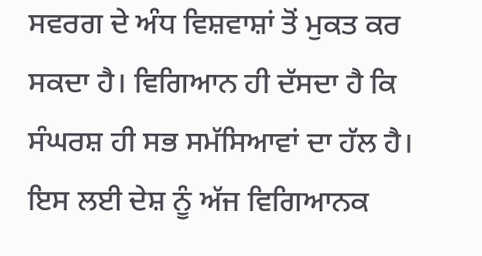ਸਵਰਗ ਦੇ ਅੰਧ ਵਿਸ਼ਵਾਸ਼ਾਂ ਤੋਂ ਮੁਕਤ ਕਰ ਸਕਦਾ ਹੈ। ਵਿਗਿਆਨ ਹੀ ਦੱਸਦਾ ਹੈ ਕਿ ਸੰਘਰਸ਼ ਹੀ ਸਭ ਸਮੱਸਿਆਵਾਂ ਦਾ ਹੱਲ ਹੈ। ਇਸ ਲਈ ਦੇਸ਼ ਨੂੰ ਅੱਜ ਵਿਗਿਆਨਕ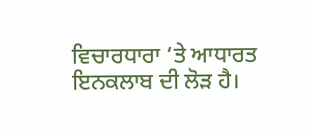ਵਿਚਾਰਧਾਰਾ ‘ਤੇ ਆਧਾਰਤ ਇਨਕਲਾਬ ਦੀ ਲੋੜ ਹੈ।